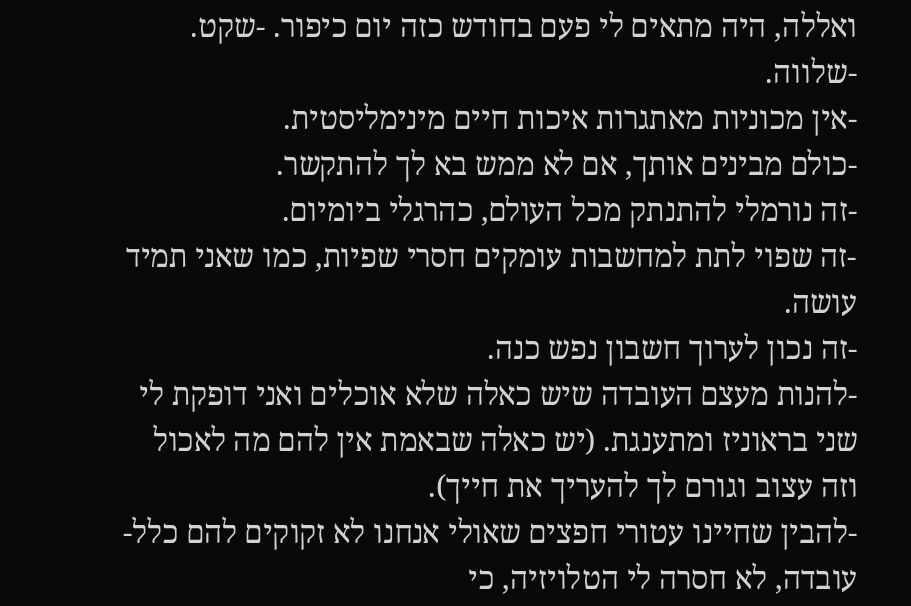ואללה, היה מתאים לי פעם בחודש כזה יום כיפור. -שקט.
-שלווה.
-אין מכוניות מאתגרות איכות חיים מינימליסטית.
-כולם מבינים אותך, אם לא ממש בא לך להתקשר.
-זה נורמלי להתנתק מכל העולם, כהרגלי ביומיום.
-זה שפוי לתת למחשבות עומקים חסרי שפיות, כמו שאני תמיד עושה.
-זה נכון לערוך חשבון נפש כנה.
-להנות מעצם העובדה שיש כאלה שלא אוכלים ואני דופקת לי שני בראוניז ומתענגת. (יש כאלה שבאמת אין להם מה לאכול וזה עצוב וגורם לך להעריך את חייך).
-להבין שחיינו עטורי חפצים שאולי אנחנו לא זקוקים להם כלל-עובדה, לא חסרה לי הטלויזיה, כי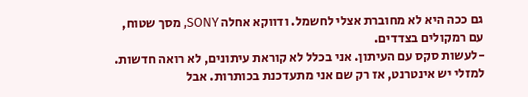גם ככה היא לא מחוברת אצלי לחשמל. ודווקא אחלה SONY, מסך שטוח, עם רמקולים בצדדים.
-לעשות סקס עם העיתון. אני בכלל לא קוראת עיתונים, לא רואה חדשות. למזלי יש אינטרנט, אז רק שם אני מתעדכנת בכותרות. אבל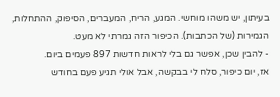בעיתון, יש משהו מוחשי. המגע, הריח, המעברים, הסיפוק, ההתחלות, הגמירות (של הכתבות). הכיפור הזה גמרתי לא מעט.
- להבין שכן, אפשר גם בלי לראות חדשות 897 פעמים ביום.
אז, יום כיפור, סלח לי בבקשה, אבל אולי תגיע פעם בחודש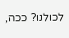לכולנו? ככה,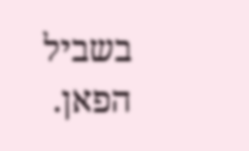בשביל הפאן.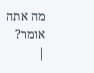מה אתה אומר?
|